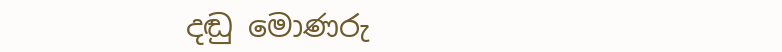දඬු මොණරු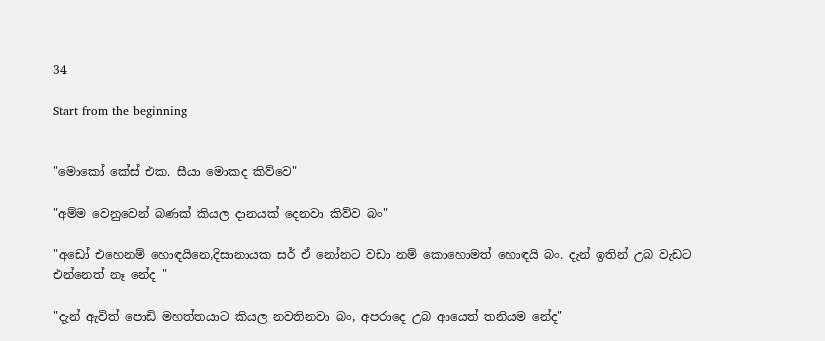34

Start from the beginning


"මොකෝ කේස් එක. සීයා මොකද කිව්වෙ"

"අම්ම වෙනුවෙන් බණක් කියල දානයක් දෙනවා කිව්ව බං"

"අඩෝ එහෙනම් හොඳයිනෙ,දිසානායක සර් ඒ නෝනට වඩා නම් කොහොමත් හොඳයි බං. දැන් ඉතින් උබ වැඩට එන්නෙත් නෑ නේද "

"දැන් ඇවිත් පොඩි මහත්තයාට කියල නවතිනවා බං, අපරාදෙ උබ ආයෙත් තනියම නේද"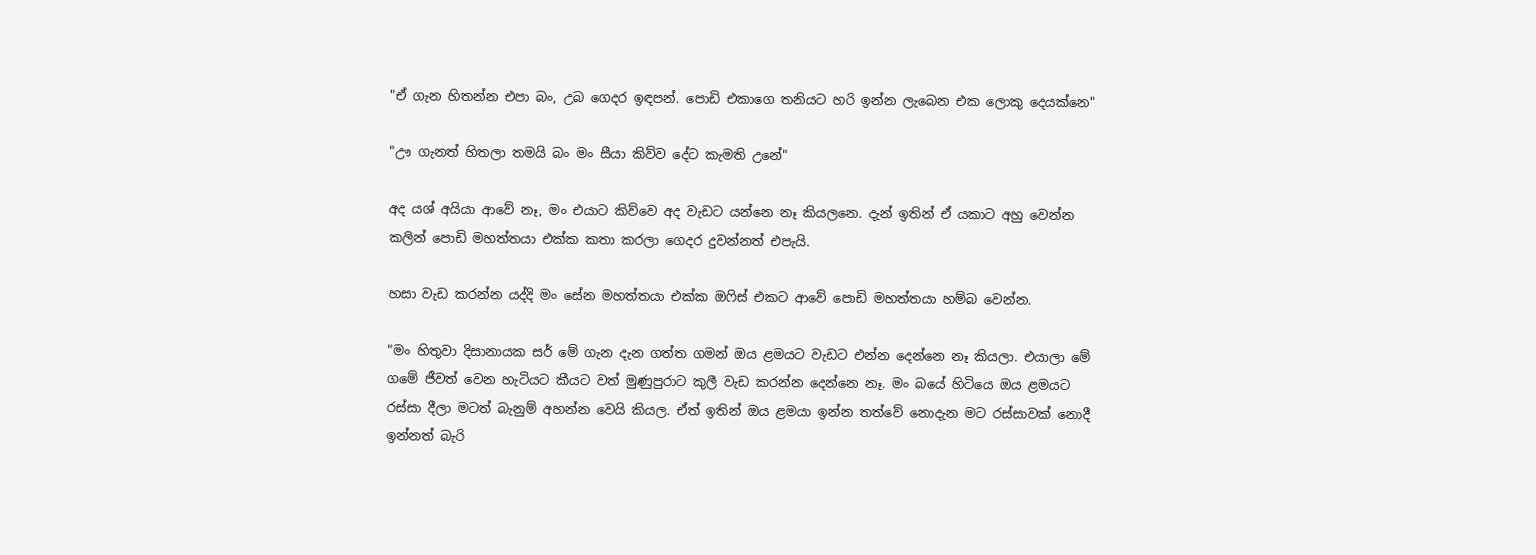"ඒ ගැන හිතන්න එපා බං, උබ ගෙදර ඉඳපන්. පොඩි එකාගෙ තනියට හරි ඉන්න ලැබෙන එක ලොකු දෙයක්නෙ"

"ඌ ගැනත් හිතලා තමයි බං මං සීයා කිව්ව දේට කැමති උනේ"

අද යශ් අයියා ආවේ නෑ, මං එයාට කිව්වෙ අද වැඩට යන්නෙ නෑ කියලනෙ. දැන් ඉතින් ඒ යකාට අහු වෙන්න කලින් පොඩි මහත්තයා එක්ක කතා කරලා ගෙදර දුවන්නත් එපැයි.

හසා වැඩ කරන්න යද්දි මං සේන මහත්තයා එක්ක ඔෆිස් එකට ආවේ පොඩි මහත්තයා හම්බ වෙන්න.

"මං හිතුවා දිසානායක සර් මේ ගැන දැන ගත්ත ගමන් ඔය ළමයට වැඩට එන්න දෙන්නෙ නෑ කියලා. එයාලා මේ ගමේ ජීවත් වෙන හැටියට කීයට වත් මුණුපුරාට කුලී වැඩ කරන්න දෙන්නෙ නෑ. මං බයේ හිටියෙ ඔය ළමයට රස්සා දීලා මටත් බැනුම් අහන්න වෙයි කියල. ඒත් ඉතින් ඔය ළමයා ඉන්න තත්වේ නොදැන මට රස්සාවක් නොදී ඉන්නත් බැරි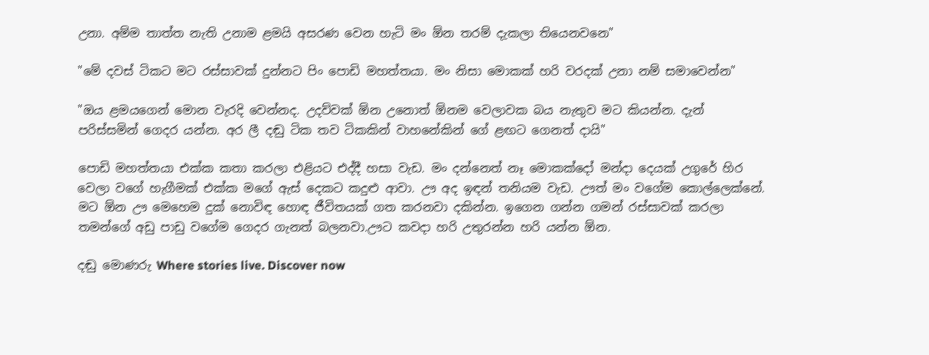උනා. අම්ම තාත්ත නැති උනාම ළමයි අසරණ වෙන හැටි මං ඕන තරම් දැකලා තියෙනවනෙ"

"මේ දවස් ටිකට මට රස්සාවක් දුන්නට පිං පොඩි මහත්තයා. මං නිසා මොකක් හරි වරදක් උනා නම් සමාවෙන්න"

"ඔය ළමයගෙන් මොන වැරදි වෙන්නද. උදව්වක් ඕන උනොත් ඕනම වෙලාවක බය නැතුව මට කියන්න. දැන් පරිස්සමින් ගෙදර යන්න. අර ලී දඬු ටික තව ටිකකින් වාහනේකින් ගේ ළඟට ගෙනත් දායි"

පොඩි මහත්තයා එක්ක කතා කරලා එළියට එද්දී හසා වැඩ. මං දන්නෙත් නෑ මොකක්දෝ මන්දා දෙයක් උගුරේ හිර වෙලා වගේ හැගීමක් එක්ක මගේ ඇස් දෙකට කදුළු ආවා. ඌ අද ඉඳන් තනියම වැඩ. ඌත් මං වගේම කොල්ලෙක්නේ. මට ඕන ඌ මෙහෙම දුක් නොවිඳ හොඳ ජීවිතයක් ගත කරනවා දකින්න. ඉගෙන ගන්න ගමන් රස්සාවක් කරලා තමන්ගේ අඩු පාඩු වගේම ගෙදර ගැනත් බලනවා.ඌට කවදා හරි උතුරන්න හරි යන්න ඕන.

දඬු මොණරු Where stories live. Discover now